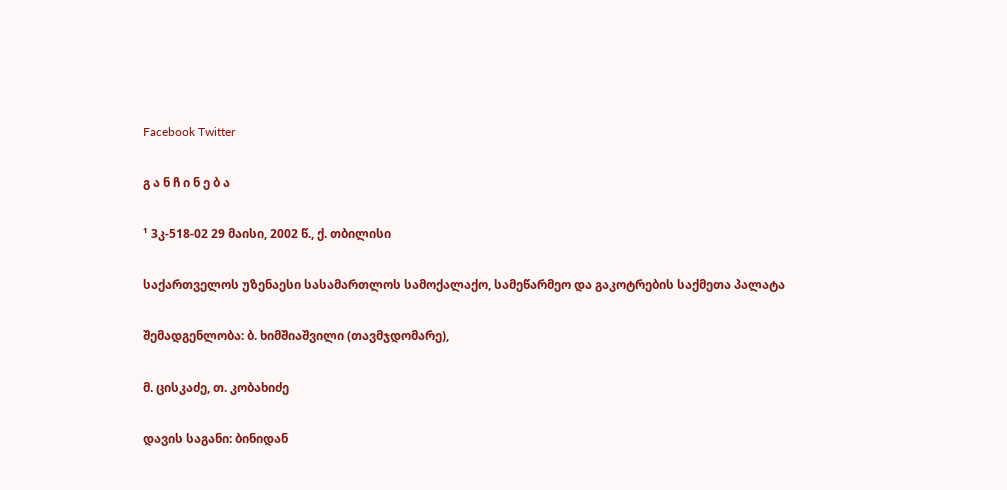Facebook Twitter

გ ა ნ ჩ ი ნ ე ბ ა

¹ 3კ-518-02 29 მაისი, 2002 წ., ქ. თბილისი

საქართველოს უზენაესი სასამართლოს სამოქალაქო, სამეწარმეო და გაკოტრების საქმეთა პალატა

შემადგენლობა: ბ. ხიმშიაშვილი (თავმჯდომარე),

მ. ცისკაძე, თ. კობახიძე

დავის საგანი: ბინიდან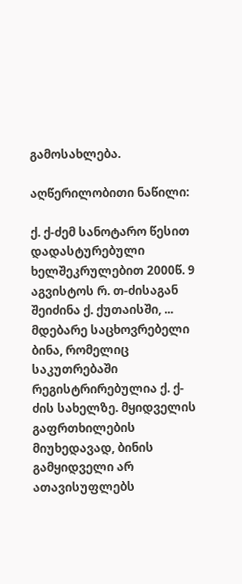გამოსახლება.

აღწერილობითი ნაწილი:

ქ. ქ-ძემ სანოტარო წესით დადასტურებული ხელშეკრულებით 2000წ. 9 აგვისტოს რ. თ-ძისაგან შეიძინა ქ. ქუთაისში, ... მდებარე საცხოვრებელი ბინა, რომელიც საკუთრებაში რეგისტრირებულია ქ. ქ-ძის სახელზე. მყიდველის გაფრთხილების მიუხედავად, ბინის გამყიდველი არ ათავისუფლებს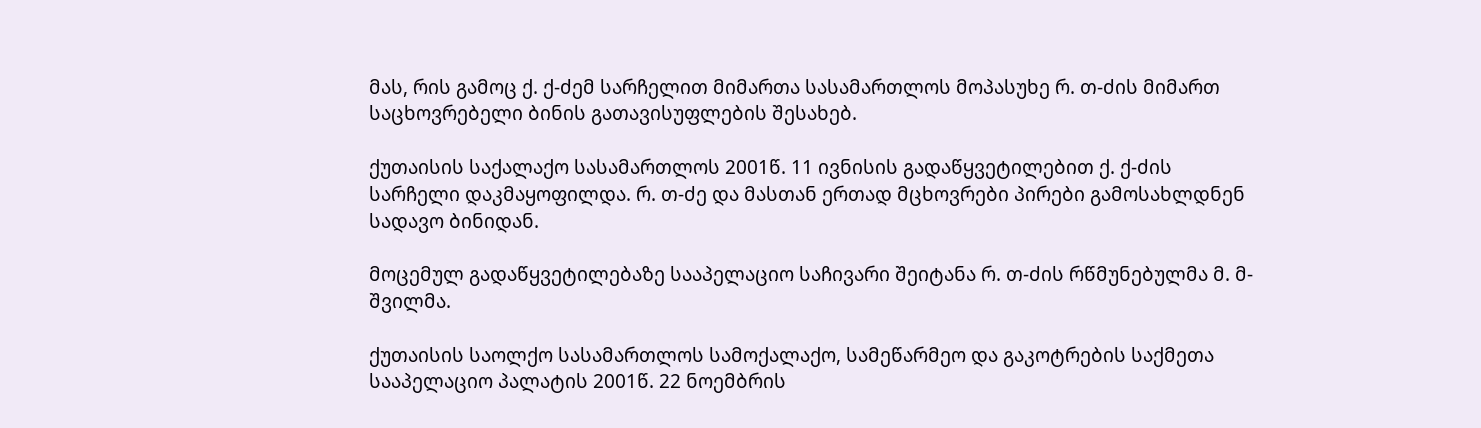მას, რის გამოც ქ. ქ-ძემ სარჩელით მიმართა სასამართლოს მოპასუხე რ. თ-ძის მიმართ საცხოვრებელი ბინის გათავისუფლების შესახებ.

ქუთაისის საქალაქო სასამართლოს 2001წ. 11 ივნისის გადაწყვეტილებით ქ. ქ-ძის სარჩელი დაკმაყოფილდა. რ. თ-ძე და მასთან ერთად მცხოვრები პირები გამოსახლდნენ სადავო ბინიდან.

მოცემულ გადაწყვეტილებაზე სააპელაციო საჩივარი შეიტანა რ. თ-ძის რწმუნებულმა მ. მ-შვილმა.

ქუთაისის საოლქო სასამართლოს სამოქალაქო, სამეწარმეო და გაკოტრების საქმეთა სააპელაციო პალატის 2001წ. 22 ნოემბრის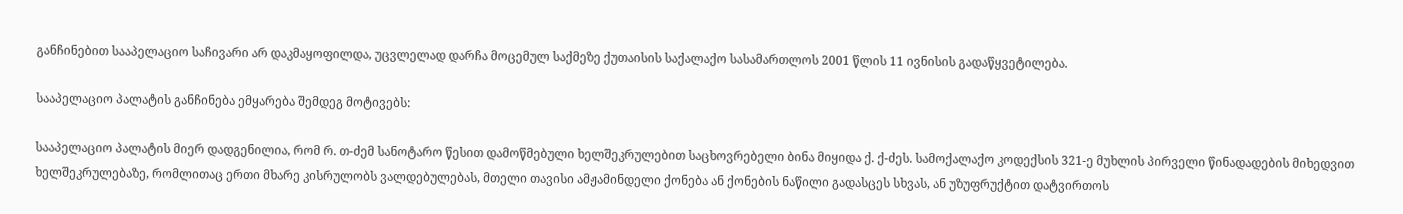განჩინებით სააპელაციო საჩივარი არ დაკმაყოფილდა, უცვლელად დარჩა მოცემულ საქმეზე ქუთაისის საქალაქო სასამართლოს 2001 წლის 11 ივნისის გადაწყვეტილება.

სააპელაციო პალატის განჩინება ემყარება შემდეგ მოტივებს:

სააპელაციო პალატის მიერ დადგენილია, რომ რ. თ-ძემ სანოტარო წესით დამოწმებული ხელშეკრულებით საცხოვრებელი ბინა მიყიდა ქ. ქ-ძეს. სამოქალაქო კოდექსის 321-ე მუხლის პირველი წინადადების მიხედვით ხელშეკრულებაზე, რომლითაც ერთი მხარე კისრულობს ვალდებულებას, მთელი თავისი ამჟამინდელი ქონება ან ქონების ნაწილი გადასცეს სხვას, ან უზუფრუქტით დატვირთოს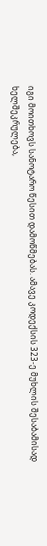იგი მოითხოვს სანოტარო წესით დამოწმებას. ამავე კოდექსის 323-ე მუხლის შესაბამისად ხელშეკრულება,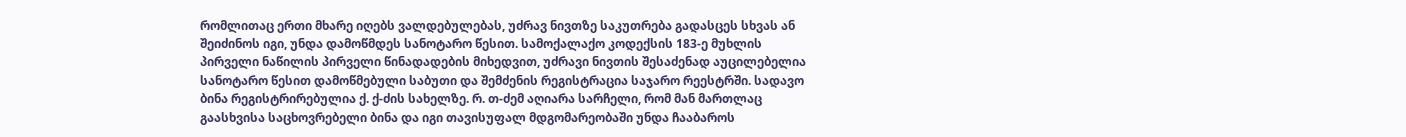რომლითაც ერთი მხარე იღებს ვალდებულებას, უძრავ ნივთზე საკუთრება გადასცეს სხვას ან შეიძინოს იგი, უნდა დამოწმდეს სანოტარო წესით. სამოქალაქო კოდექსის 183-ე მუხლის პირველი ნაწილის პირველი წინადადების მიხედვით, უძრავი ნივთის შესაძენად აუცილებელია სანოტარო წესით დამოწმებული საბუთი და შემძენის რეგისტრაცია საჯარო რეესტრში. სადავო ბინა რეგისტრირებულია ქ. ქ-ძის სახელზე. რ. თ-ძემ აღიარა სარჩელი, რომ მან მართლაც გაასხვისა საცხოვრებელი ბინა და იგი თავისუფალ მდგომარეობაში უნდა ჩააბაროს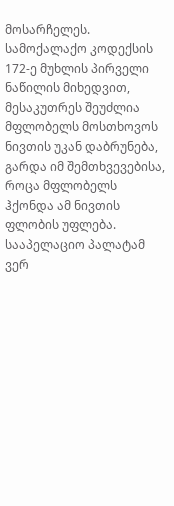მოსარჩელეს. სამოქალაქო კოდექსის 172-ე მუხლის პირველი ნაწილის მიხედვით, მესაკუთრეს შეუძლია მფლობელს მოსთხოვოს ნივთის უკან დაბრუნება, გარდა იმ შემთხვევებისა, როცა მფლობელს ჰქონდა ამ ნივთის ფლობის უფლება. სააპელაციო პალატამ ვერ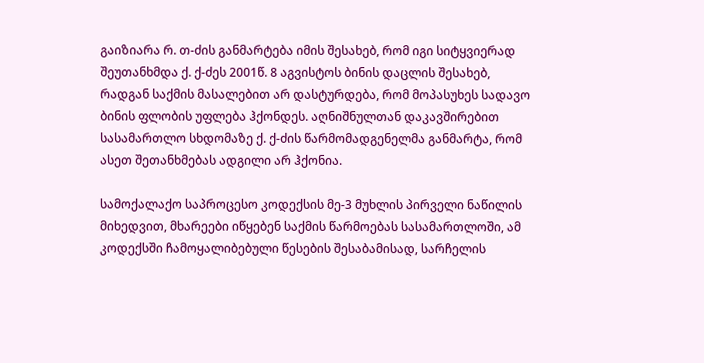გაიზიარა რ. თ-ძის განმარტება იმის შესახებ, რომ იგი სიტყვიერად შეუთანხმდა ქ. ქ-ძეს 2001წ. 8 აგვისტოს ბინის დაცლის შესახებ, რადგან საქმის მასალებით არ დასტურდება, რომ მოპასუხეს სადავო ბინის ფლობის უფლება ჰქონდეს. აღნიშნულთან დაკავშირებით სასამართლო სხდომაზე ქ. ქ-ძის წარმომადგენელმა განმარტა, რომ ასეთ შეთანხმებას ადგილი არ ჰქონია.

სამოქალაქო საპროცესო კოდექსის მე-3 მუხლის პირველი ნაწილის მიხედვით, მხარეები იწყებენ საქმის წარმოებას სასამართლოში, ამ კოდექსში ჩამოყალიბებული წესების შესაბამისად, სარჩელის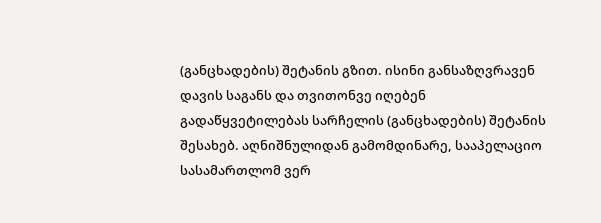(განცხადების) შეტანის გზით. ისინი განსაზღვრავენ დავის საგანს და თვითონვე იღებენ გადაწყვეტილებას სარჩელის (განცხადების) შეტანის შესახებ. აღნიშნულიდან გამომდინარე, სააპელაციო სასამართლომ ვერ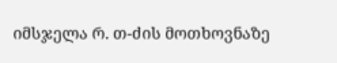იმსჯელა რ. თ-ძის მოთხოვნაზე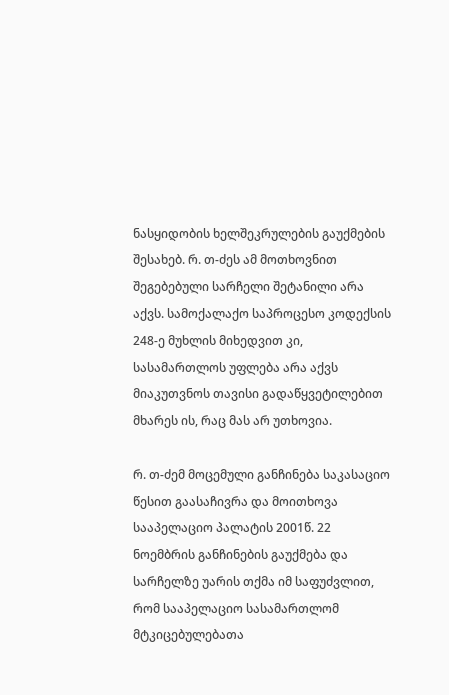ნასყიდობის ხელშეკრულების გაუქმების შესახებ. რ. თ-ძეს ამ მოთხოვნით შეგებებული სარჩელი შეტანილი არა აქვს. სამოქალაქო საპროცესო კოდექსის 248-ე მუხლის მიხედვით კი, სასამართლოს უფლება არა აქვს მიაკუთვნოს თავისი გადაწყვეტილებით მხარეს ის, რაც მას არ უთხოვია.

რ. თ-ძემ მოცემული განჩინება საკასაციო წესით გაასაჩივრა და მოითხოვა სააპელაციო პალატის 2001წ. 22 ნოემბრის განჩინების გაუქმება და სარჩელზე უარის თქმა იმ საფუძვლით, რომ სააპელაციო სასამართლომ მტკიცებულებათა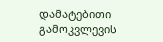დამატებითი გამოკვლევის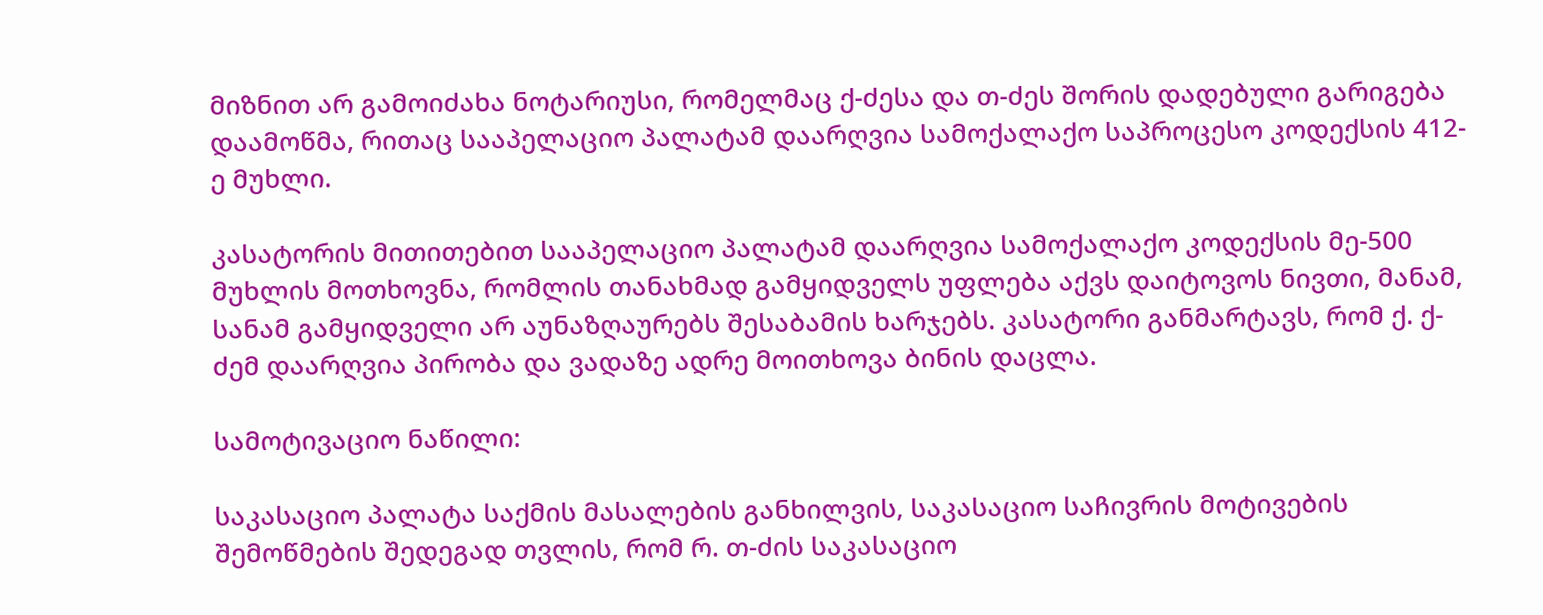მიზნით არ გამოიძახა ნოტარიუსი, რომელმაც ქ-ძესა და თ-ძეს შორის დადებული გარიგება დაამოწმა, რითაც სააპელაციო პალატამ დაარღვია სამოქალაქო საპროცესო კოდექსის 412-ე მუხლი.

კასატორის მითითებით სააპელაციო პალატამ დაარღვია სამოქალაქო კოდექსის მე-500 მუხლის მოთხოვნა, რომლის თანახმად გამყიდველს უფლება აქვს დაიტოვოს ნივთი, მანამ, სანამ გამყიდველი არ აუნაზღაურებს შესაბამის ხარჯებს. კასატორი განმარტავს, რომ ქ. ქ-ძემ დაარღვია პირობა და ვადაზე ადრე მოითხოვა ბინის დაცლა.

სამოტივაციო ნაწილი:

საკასაციო პალატა საქმის მასალების განხილვის, საკასაციო საჩივრის მოტივების შემოწმების შედეგად თვლის, რომ რ. თ-ძის საკასაციო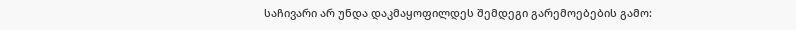საჩივარი არ უნდა დაკმაყოფილდეს შემდეგი გარემოებების გამო: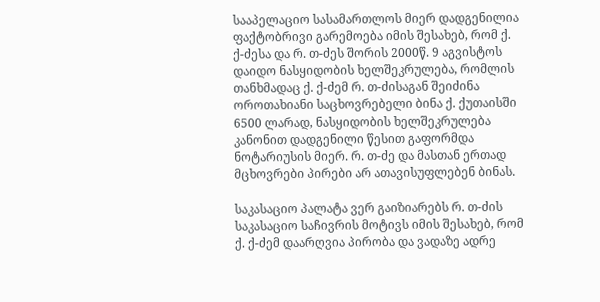სააპელაციო სასამართლოს მიერ დადგენილია ფაქტობრივი გარემოება იმის შესახებ, რომ ქ. ქ-ძესა და რ. თ-ძეს შორის 2000წ. 9 აგვისტოს დაიდო ნასყიდობის ხელშეკრულება, რომლის თანხმადაც ქ. ქ-ძემ რ. თ-ძისაგან შეიძინა ოროთახიანი საცხოვრებელი ბინა ქ. ქუთაისში 6500 ლარად, ნასყიდობის ხელშეკრულება კანონით დადგენილი წესით გაფორმდა ნოტარიუსის მიერ. რ. თ-ძე და მასთან ერთად მცხოვრები პირები არ ათავისუფლებენ ბინას.

საკასაციო პალატა ვერ გაიზიარებს რ. თ-ძის საკასაციო საჩივრის მოტივს იმის შესახებ, რომ ქ. ქ-ძემ დაარღვია პირობა და ვადაზე ადრე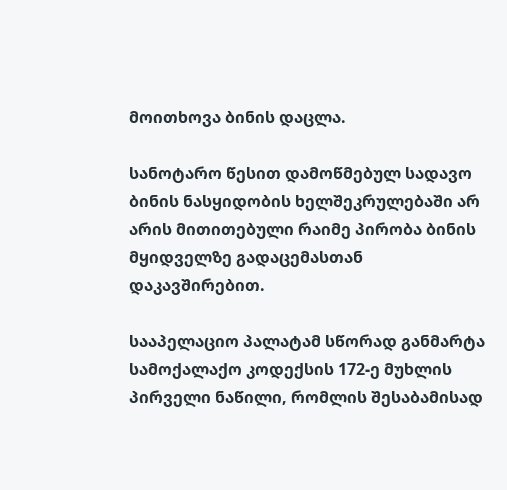მოითხოვა ბინის დაცლა.

სანოტარო წესით დამოწმებულ სადავო ბინის ნასყიდობის ხელშეკრულებაში არ არის მითითებული რაიმე პირობა ბინის მყიდველზე გადაცემასთან დაკავშირებით.

სააპელაციო პალატამ სწორად განმარტა სამოქალაქო კოდექსის 172-ე მუხლის პირველი ნაწილი, რომლის შესაბამისად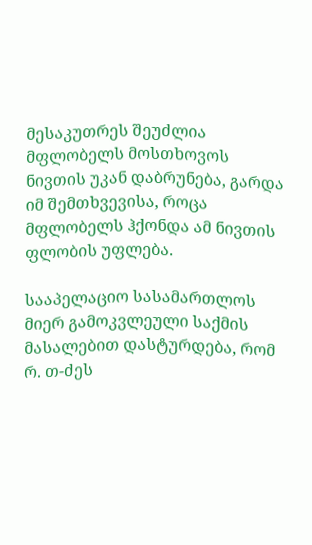მესაკუთრეს შეუძლია მფლობელს მოსთხოვოს ნივთის უკან დაბრუნება, გარდა იმ შემთხვევისა, როცა მფლობელს ჰქონდა ამ ნივთის ფლობის უფლება.

სააპელაციო სასამართლოს მიერ გამოკვლეული საქმის მასალებით დასტურდება, რომ რ. თ-ძეს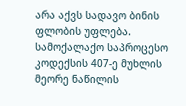არა აქვს სადავო ბინის ფლობის უფლება. სამოქალაქო საპროცესო კოდექსის 407-ე მუხლის მეორე ნაწილის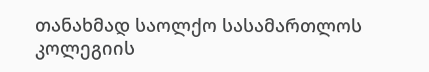თანახმად საოლქო სასამართლოს კოლეგიის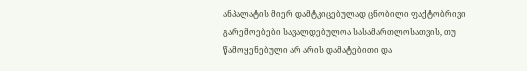ანპალატის მიერ დამტკიცებულად ცნობილი ფაქტობრივი გარემოებები სავალდებულოა სასამართლოსათვის, თუ წამოყენებული არ არის დამატებითი და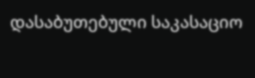დასაბუთებული საკასაციო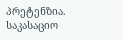პრეტენზია. საკასაციო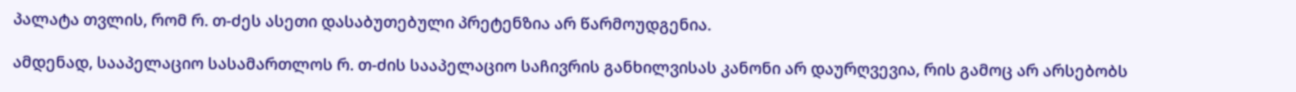პალატა თვლის, რომ რ. თ-ძეს ასეთი დასაბუთებული პრეტენზია არ წარმოუდგენია.

ამდენად, სააპელაციო სასამართლოს რ. თ-ძის სააპელაციო საჩივრის განხილვისას კანონი არ დაურღვევია, რის გამოც არ არსებობს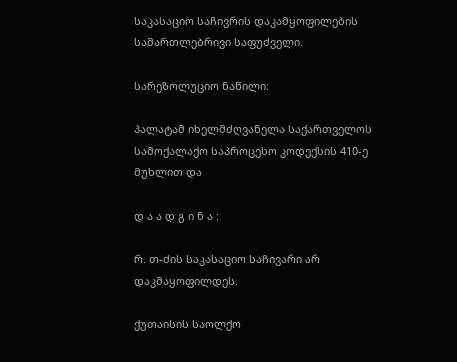საკასაციო საჩივრის დაკამყოფილების სამართლებრივი საფუძველი.

სარეზოლუციო ნაწილი:

პალატამ იხელმძღვანელა საქართველოს სამოქალაქო საპროცესო კოდექსის 410-ე მუხლით და

დ ა ა დ გ ი ნ ა :

რ. თ-ძის საკასაციო საჩივარი არ დაკმაყოფილდეს.

ქუთაისის საოლქო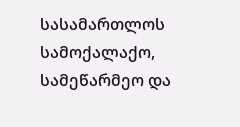სასამართლოს სამოქალაქო, სამეწარმეო და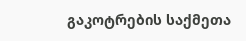გაკოტრების საქმეთა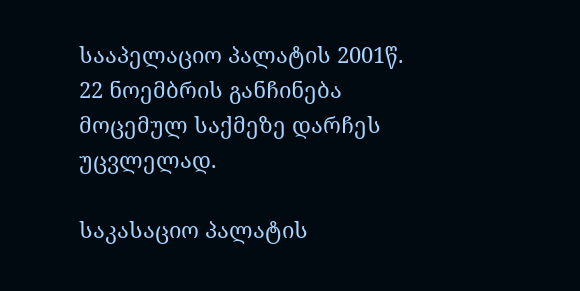სააპელაციო პალატის 2001წ. 22 ნოემბრის განჩინება მოცემულ საქმეზე დარჩეს უცვლელად.

საკასაციო პალატის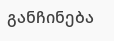განჩინება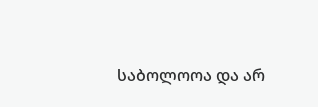საბოლოოა და არ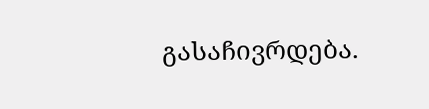გასაჩივრდება.